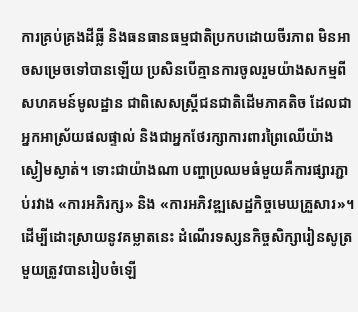ការគ្រប់គ្រងដីធ្លី និងធនធានធម្មជាតិប្រកបដោយចីរភាព មិនអាចសម្រេចទៅបានឡើយ ប្រសិនបើគ្មានការចូលរួមយ៉ាងសកម្មពីសហគមន៍មូលដ្ឋាន ជាពិសេសស្ត្រីជនជាតិដើមភាគតិច ដែលជាអ្នកអាស្រ័យផលផ្ទាល់ និងជាអ្នកថែរក្សាការពារព្រៃឈើយ៉ាងស្ងៀមស្ងាត់។ ទោះជាយ៉ាងណា បញ្ហាប្រឈមធំមួយគឺការផ្សារភ្ជាប់រវាង «ការអភិរក្ស» និង «ការអភិវឌ្ឍសេដ្ឋកិច្ចមេឃគ្រួសារ»។ ដើម្បីដោះស្រាយនូវគម្លាតនេះ ដំណើរទស្សនកិច្ចសិក្សារៀនសូត្រមួយត្រូវបានរៀបចំឡើ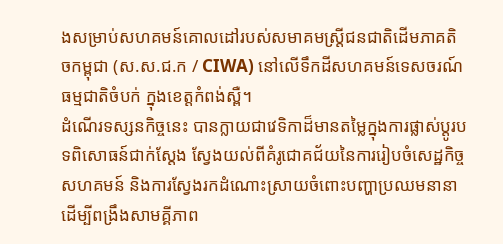ងសម្រាប់សហគមន៍គោលដៅរបស់សមាគមស្ត្រីជនជាតិដើមភាគតិចកម្ពុជា (ស.ស.ជ.ក / CIWA) នៅលើទឹកដីសហគមន៍ទេសចរណ៍ធម្មជាតិចំបក់ ក្នុងខេត្តកំពង់ស្ពឺ។
ដំណើរទស្សនកិច្ចនេះ បានក្លាយជាវេទិកាដ៏មានតម្លៃក្នុងការផ្លាស់ប្តូរបទពិសោធន៍ជាក់ស្តែង ស្វែងយល់ពីគំរូជោគជ័យនៃការរៀបចំសេដ្ឋកិច្ចសហគមន៍ និងការស្វែងរកដំណោះស្រាយចំពោះបញ្ហាប្រឈមនានា ដើម្បីពង្រឹងសាមគ្គីភាព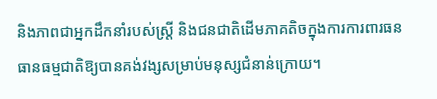និងភាពជាអ្នកដឹកនាំរបស់ស្ត្រី និងជនជាតិដើមភាគតិចក្នុងការការពារធនធានធម្មជាតិឱ្យបានគង់វង្សសម្រាប់មនុស្សជំនាន់ក្រោយ។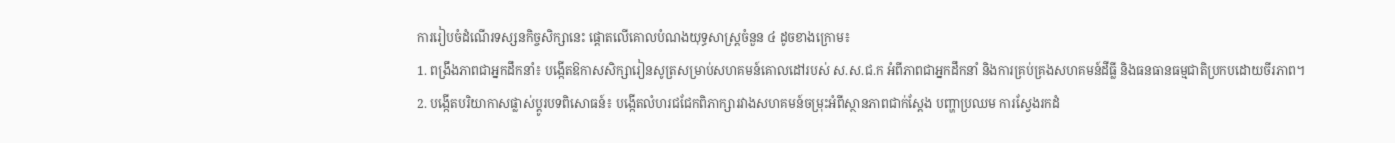ការរៀបចំដំណើរទស្សនកិច្ចសិក្សានេះ ផ្ដោតលើគោលបំណងយុទ្ធសាស្ត្រចំនួន ៤ ដូចខាងក្រោម៖
1. ពង្រឹងភាពជាអ្នកដឹកនាំ៖ បង្កើតឱកាសសិក្សារៀនសូត្រសម្រាប់សហគមន៍គោលដៅរបស់ ស.ស.ជ.ក អំពីភាពជាអ្នកដឹកនាំ និងការគ្រប់គ្រងសហគមន៍ដីធ្លី និងធនធានធម្មជាតិប្រកបដោយចីរភាព។
2. បង្កើតបរិយាកាសផ្លាស់ប្តូរបទពិសោធន៍៖ បង្កើតលំហរជជែកពិភាក្សារវាងសហគមន៍ចម្រុះអំពីស្ថានភាពជាក់ស្តែង បញ្ហាប្រឈម ការស្វែងរកដំ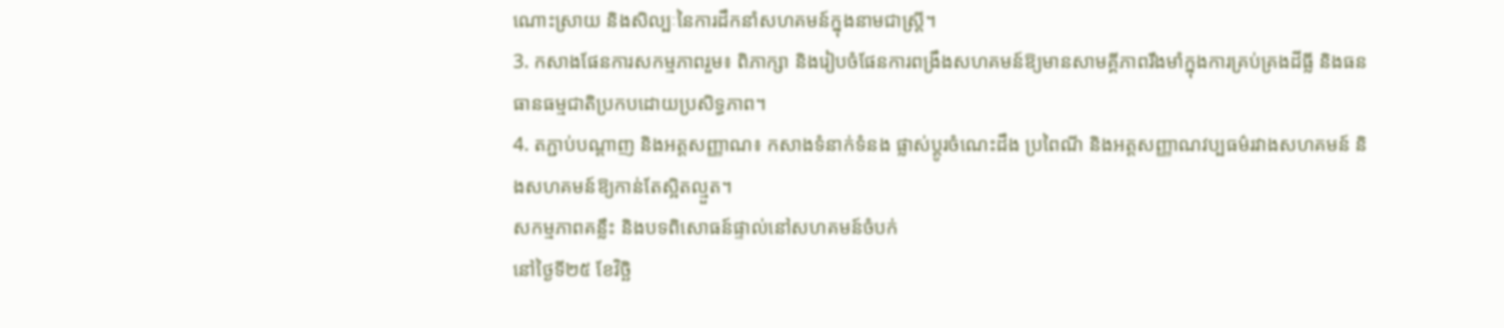ណោះស្រាយ និងសិល្បៈនៃការដឹកនាំសហគមន៍ក្នុងនាមជាស្ត្រី។
3. កសាងផែនការសកម្មភាពរួម៖ ពិភាក្សា និងរៀបចំផែនការពង្រឹងសហគមន៍ឱ្យមានសាមគ្គីភាពរឹងមាំក្នុងការគ្រប់គ្រងដីធ្លី និងធនធានធម្មជាតិប្រកបដោយប្រសិទ្ធភាព។
4. តភ្ជាប់បណ្តាញ និងអត្តសញ្ញាណ៖ កសាងទំនាក់ទំនង ផ្លាស់ប្តូរចំណេះដឹង ប្រពៃណី និងអត្តសញ្ញាណវប្បធម៌រវាងសហគមន៍ និងសហគមន៍ឱ្យកាន់តែស្អិតល្មួត។
សកម្មភាពគន្លឹះ និងបទពិសោធន៍ផ្ទាល់នៅសហគមន៍ចំបក់
នៅថ្ងៃទី២៥ ខែវិច្ឆិ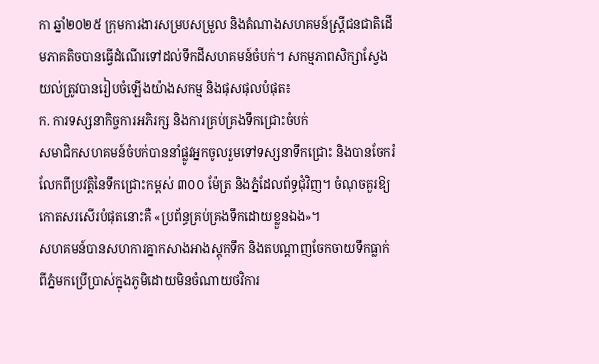កា ឆ្នាំ២០២៥ ក្រុមការងារសម្របសម្រួល និងតំណាងសហគមន៍ស្ត្រីជនជាតិដើមភាគតិចបានធ្វើដំណើរទៅដល់ទឹកដីសហគមន៍ចំបក់។ សកម្មភាពសិក្សាស្វែងយល់ត្រូវបានរៀបចំឡើងយ៉ាងសកម្ម និងផុសផុលបំផុត៖
ក. ការទស្សនាកិច្ចការអភិរក្ស និងការគ្រប់គ្រងទឹកជ្រោះចំបក់
សមាជិកសហគមន៍ចំបក់បាននាំផ្លូវអ្នកចូលរួមទៅទស្សនាទឹកជ្រោះ និងបានចែករំលែកពីប្រវត្តិនៃទឹកជ្រោះកម្ពស់ ៣០០ ម៉ែត្រ និងភ្នំដែលព័ទ្ធជុំវិញ។ ចំណុចគួរឱ្យកោតសរសើរបំផុតនោះគឺ «ប្រព័ន្ធគ្រប់គ្រងទឹកដោយខ្លួនឯង»។
សហគមន៍បានសហការគ្នាកសាងអាងស្តុកទឹក និងតបណ្តាញចែកចាយទឹកធ្លាក់ពីភ្នំមកប្រើប្រាស់ក្នុងភូមិដោយមិនចំណាយថវិការ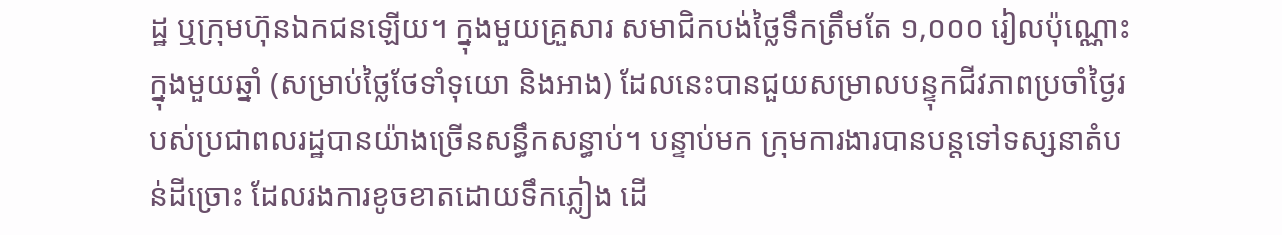ដ្ឋ ឬក្រុមហ៊ុនឯកជនឡើយ។ ក្នុងមួយគ្រួសារ សមាជិកបង់ថ្លៃទឹកត្រឹមតែ ១,០០០ រៀលប៉ុណ្ណោះក្នុងមួយឆ្នាំ (សម្រាប់ថ្លៃថែទាំទុយោ និងអាង) ដែលនេះបានជួយសម្រាលបន្ទុកជីវភាពប្រចាំថ្ងៃរបស់ប្រជាពលរដ្ឋបានយ៉ាងច្រើនសន្ធឹកសន្ធាប់។ បន្ទាប់មក ក្រុមការងារបានបន្តទៅទស្សនាតំបន់ដីច្រោះ ដែលរងការខូចខាតដោយទឹកភ្លៀង ដើ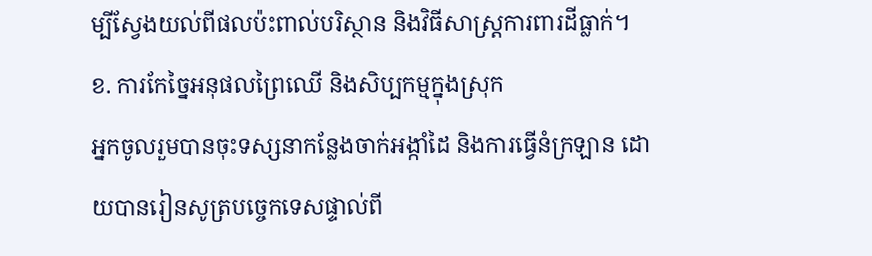ម្បីស្វែងយល់ពីផលប៉ះពាល់បរិស្ថាន និងវិធីសាស្ត្រការពារដីធ្លាក់។
ខ. ការកែច្នៃអនុផលព្រៃឈើ និងសិប្បកម្មក្នុងស្រុក
អ្នកចូលរួមបានចុះទស្សនាកន្លែងចាក់អង្កាំដៃ និងការធ្វើនំក្រឡាន ដោយបានរៀនសូត្របច្ចេកទេសផ្ទាល់ពី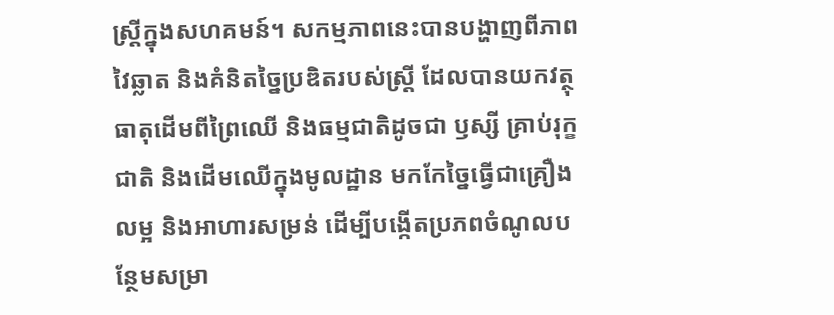ស្ត្រីក្នុងសហគមន៍។ សកម្មភាពនេះបានបង្ហាញពីភាពវៃឆ្លាត និងគំនិតច្នៃប្រឌិតរបស់ស្ត្រី ដែលបានយកវត្ថុធាតុដើមពីព្រៃឈើ និងធម្មជាតិដូចជា ឫស្សី គ្រាប់រុក្ខជាតិ និងដើមឈើក្នុងមូលដ្ឋាន មកកែច្នៃធ្វើជាគ្រឿងលម្អ និងអាហារសម្រន់ ដើម្បីបង្កើតប្រភពចំណូលបន្ថែមសម្រា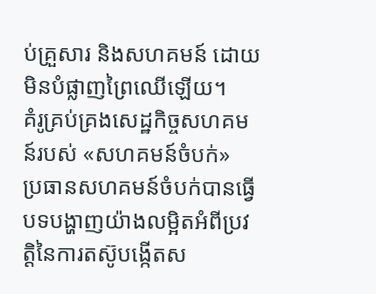ប់គ្រួសារ និងសហគមន៍ ដោយមិនបំផ្លាញព្រៃឈើឡើយ។
គំរូគ្រប់គ្រងសេដ្ឋកិច្ចសហគមន៍របស់ «សហគមន៍ចំបក់»
ប្រធានសហគមន៍ចំបក់បានធ្វើបទបង្ហាញយ៉ាងលម្អិតអំពីប្រវត្តិនៃការតស៊ូបង្កើតស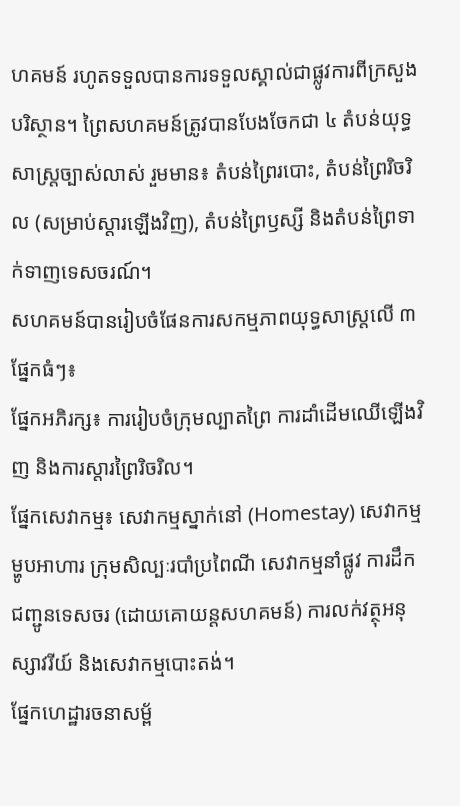ហគមន៍ រហូតទទួលបានការទទួលស្គាល់ជាផ្លូវការពីក្រសួងបរិស្ថាន។ ព្រៃសហគមន៍ត្រូវបានបែងចែកជា ៤ តំបន់យុទ្ធសាស្ត្រច្បាស់លាស់ រួមមាន៖ តំបន់ព្រៃរបោះ, តំបន់ព្រៃរិចរិល (សម្រាប់ស្តារឡើងវិញ), តំបន់ព្រៃឫស្សី និងតំបន់ព្រៃទាក់ទាញទេសចរណ៍។
សហគមន៍បានរៀបចំផែនការសកម្មភាពយុទ្ធសាស្ត្រលើ ៣ ផ្នែកធំៗ៖
ផ្នែកអភិរក្ស៖ ការរៀបចំក្រុមល្បាតព្រៃ ការដាំដើមឈើឡើងវិញ និងការស្តារព្រៃរិចរិល។
ផ្នែកសេវាកម្ម៖ សេវាកម្មស្នាក់នៅ (Homestay) សេវាកម្មម្ហូបអាហារ ក្រុមសិល្បៈរបាំប្រពៃណី សេវាកម្មនាំផ្លូវ ការដឹកជញ្ជូនទេសចរ (ដោយគោយន្តសហគមន៍) ការលក់វត្ថុអនុស្សាវរីយ៍ និងសេវាកម្មបោះតង់។
ផ្នែកហេដ្ឋារចនាសម្ព័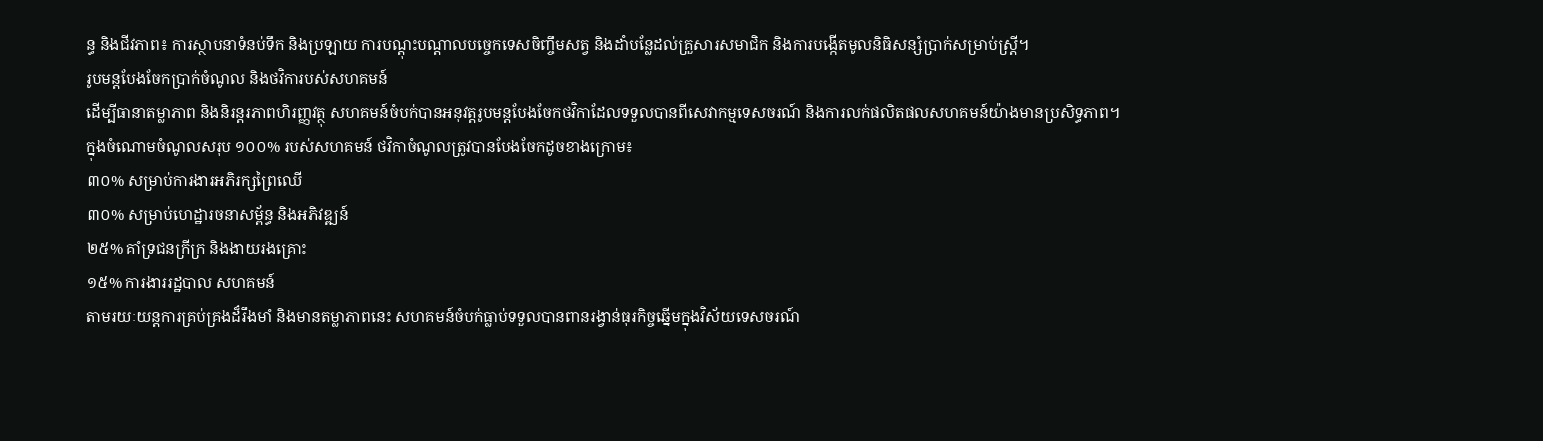ន្ធ និងជីវភាព៖ ការស្ថាបនាទំនប់ទឹក និងប្រឡាយ ការបណ្តុះបណ្តាលបច្ចេកទេសចិញ្ចឹមសត្វ និងដាំបន្លែដល់គ្រួសារសមាជិក និងការបង្កើតមូលនិធិសន្សំប្រាក់សម្រាប់ស្ត្រី។
រូបមន្តបែងចែកប្រាក់ចំណូល និងថវិការបស់សហគមន៍
ដើម្បីធានាតម្លាភាព និងនិរន្តរភាពហិរញ្ញវត្ថុ សហគមន៍ចំបក់បានអនុវត្តរូបមន្តបែងចែកថវិកាដែលទទួលបានពីសេវាកម្មទេសចរណ៍ និងការលក់ផលិតផលសហគមន៍យ៉ាងមានប្រសិទ្ធភាព។
ក្នុងចំណោមចំណូលសរុប ១០០% របស់សហគមន៍ ថវិកាចំណូលត្រូវបានបែងចែកដូចខាងក្រោម៖
៣០% សម្រាប់ការងារអភិរក្សព្រៃឈើ
៣០% សម្រាប់ហេដ្ឋារចនាសម្ព័ន្ធ និងអភិវឌ្ឍន៍
២៥% គាំទ្រជនក្រីក្រ និងងាយរងគ្រោះ
១៥% ការងាររដ្ឋបាល សហគមន៍
តាមរយៈយន្តការគ្រប់គ្រងដ៏រឹងមាំ និងមានតម្លាភាពនេះ សហគមន៍ចំបក់ធ្លាប់ទទួលបានពានរង្វាន់ធុរកិច្ចឆ្នើមក្នុងវិស័យទេសចរណ៍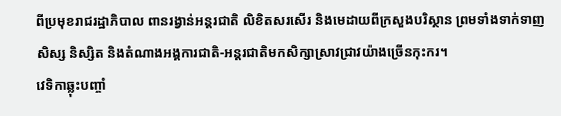ពីប្រមុខរាជរដ្ឋាភិបាល ពានរង្វាន់អន្តរជាតិ លិខិតសរសើរ និងមេដាយពីក្រសួងបរិស្ថាន ព្រមទាំងទាក់ទាញសិស្ស និស្សិត និងតំណាងអង្គការជាតិ-អន្តរជាតិមកសិក្សាស្រាវជ្រាវយ៉ាងច្រើនកុះករ។
វេទិកាឆ្លុះបញ្ចាំ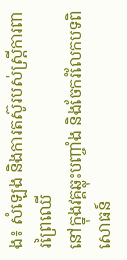ង៖ សំឡេង និងការតស៊ូរបស់ស្រ្តីការពារព្រៃឈើ
នៅក្នុងវគ្គឆ្លុះបញ្ចាំង និងចែករំលែកបទពិសោធន៍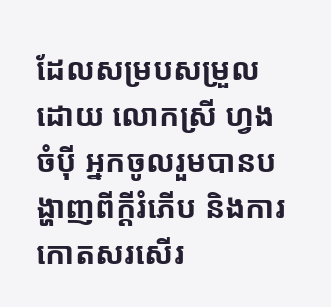ដែលសម្របសម្រួលដោយ លោកស្រី ហ្វង ចំប៉ី អ្នកចូលរួមបានបង្ហាញពីក្តីរំភើប និងការកោតសរសើរ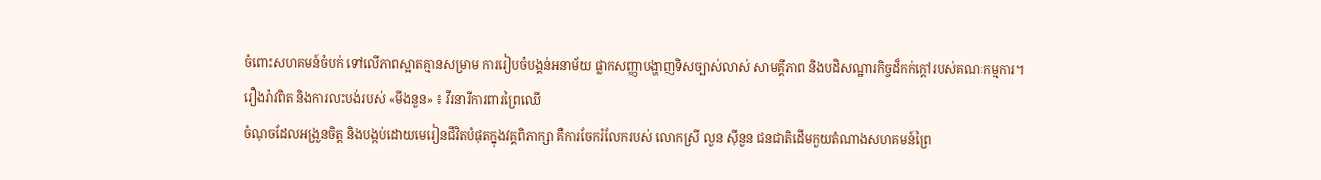ចំពោះសហគមន៍ចំបក់ ទៅលើភាពស្អាតគ្មានសម្រាម ការរៀបចំបង្គន់អនាម័យ ផ្លាកសញ្ញាបង្ហាញទិសច្បាស់លាស់ សាមគ្គីភាព និងបដិសណ្ឋារកិច្ចដ៏កក់ក្តៅរបស់គណៈកម្មការ។
រឿងរ៉ាវពិត និងការលះបង់របស់ «មីងនួន» ៖ វីរនារីការពារព្រៃឈើ
ចំណុចដែលអង្រួនចិត្ត និងបង្កប់ដោយមេរៀនជីវិតបំផុតក្នុងវគ្គពិភាក្សា គឺការចែករំលែករបស់ លោកស្រី លួន ស៊ីនួន ជនជាតិដើមកួយតំណាងសហគមន៍ព្រៃ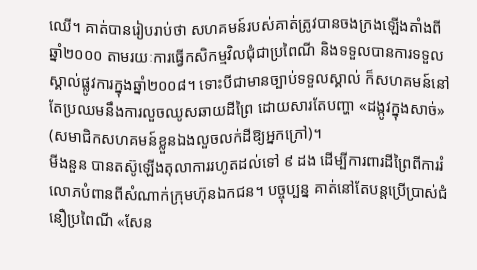ឈើ។ គាត់បានរៀបរាប់ថា សហគមន៍របស់គាត់ត្រូវបានចងក្រងឡើងតាំងពីឆ្នាំ២០០០ តាមរយៈការធ្វើកសិកម្មវិលជុំជាប្រពៃណី និងទទួលបានការទទួលស្គាល់ផ្លូវការក្នុងឆ្នាំ២០០៨។ ទោះបីជាមានច្បាប់ទទួលស្គាល់ ក៏សហគមន៍នៅតែប្រឈមនឹងការលួចឈូសឆាយដីព្រៃ ដោយសារតែបញ្ហា «ដង្កូវក្នុងសាច់» (សមាជិកសហគមន៍ខ្លួនឯងលួចលក់ដីឱ្យអ្នកក្រៅ)។
មីងនួន បានតស៊ូឡើងតុលាការរហូតដល់ទៅ ៩ ដង ដើម្បីការពារដីព្រៃពីការរំលោភបំពានពីសំណាក់ក្រុមហ៊ុនឯកជន។ បច្ចុប្បន្ន គាត់នៅតែបន្តប្រើប្រាស់ជំនឿប្រពៃណី «សែន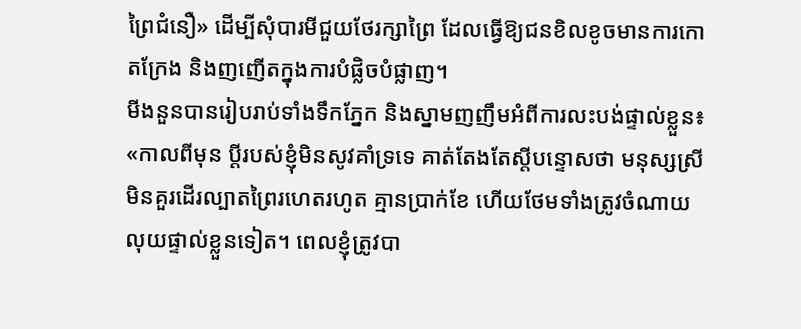ព្រៃជំនឿ» ដើម្បីសុំបារមីជួយថែរក្សាព្រៃ ដែលធ្វើឱ្យជនខិលខូចមានការកោតក្រែង និងញញើតក្នុងការបំផ្លិចបំផ្លាញ។
មីងនួនបានរៀបរាប់ទាំងទឹកភ្នែក និងស្នាមញញឹមអំពីការលះបង់ផ្ទាល់ខ្លួន៖
«កាលពីមុន ប្តីរបស់ខ្ញុំមិនសូវគាំទ្រទេ គាត់តែងតែស្តីបន្ទោសថា មនុស្សស្រីមិនគួរដើរល្បាតព្រៃរហេតរហូត គ្មានប្រាក់ខែ ហើយថែមទាំងត្រូវចំណាយលុយផ្ទាល់ខ្លួនទៀត។ ពេលខ្ញុំត្រូវបា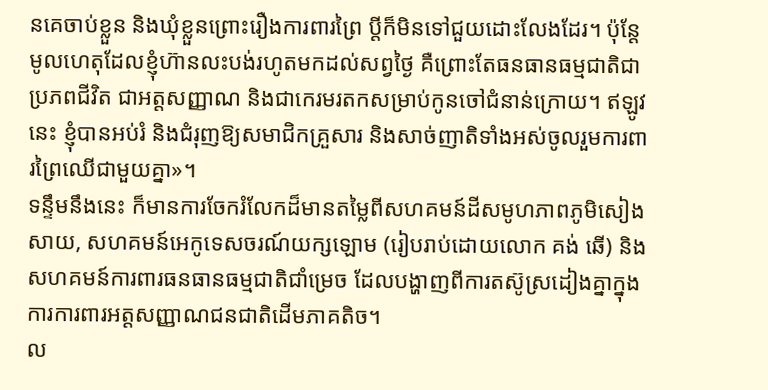នគេចាប់ខ្លួន និងឃុំខ្លួនព្រោះរឿងការពារព្រៃ ប្តីក៏មិនទៅជួយដោះលែងដែរ។ ប៉ុន្តែ មូលហេតុដែលខ្ញុំហ៊ានលះបង់រហូតមកដល់សព្វថ្ងៃ គឺព្រោះតែធនធានធម្មជាតិជាប្រភពជីវិត ជាអត្តសញ្ញាណ និងជាកេរមរតកសម្រាប់កូនចៅជំនាន់ក្រោយ។ ឥឡូវនេះ ខ្ញុំបានអប់រំ និងជំរុញឱ្យសមាជិកគ្រួសារ និងសាច់ញាតិទាំងអស់ចូលរួមការពារព្រៃឈើជាមួយគ្នា»។
ទន្ទឹមនឹងនេះ ក៏មានការចែករំលែកដ៏មានតម្លៃពីសហគមន៍ដីសមូហភាពភូមិសៀងសាយ, សហគមន៍អេកូទេសចរណ៍យក្សឡោម (រៀបរាប់ដោយលោក គង់ ឆើ) និងសហគមន៍ការពារធនធានធម្មជាតិជាំម្រេច ដែលបង្ហាញពីការតស៊ូស្រដៀងគ្នាក្នុងការការពារអត្តសញ្ញាណជនជាតិដើមភាគតិច។
ល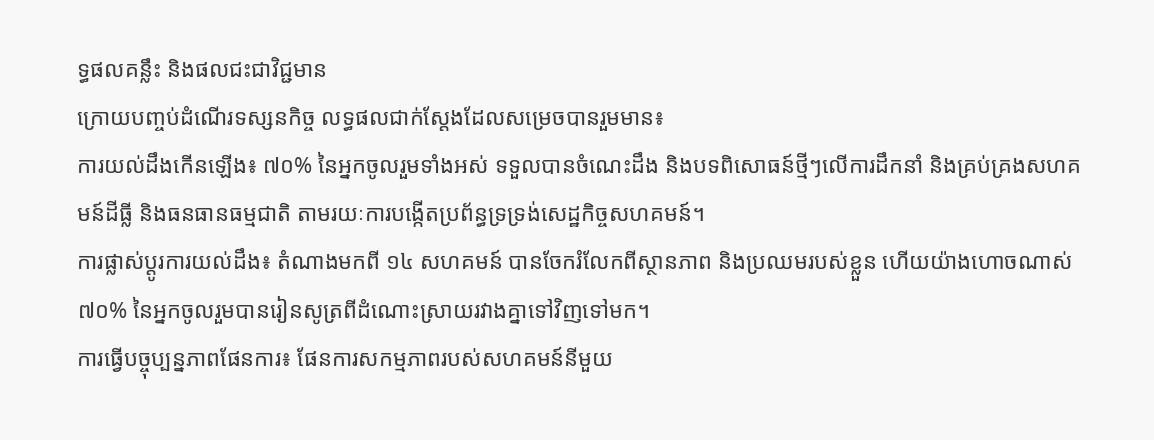ទ្ធផលគន្លឹះ និងផលជះជាវិជ្ជមាន
ក្រោយបញ្ចប់ដំណើរទស្សនកិច្ច លទ្ធផលជាក់ស្តែងដែលសម្រេចបានរួមមាន៖
ការយល់ដឹងកើនឡើង៖ ៧០% នៃអ្នកចូលរួមទាំងអស់ ទទួលបានចំណេះដឹង និងបទពិសោធន៍ថ្មីៗលើការដឹកនាំ និងគ្រប់គ្រងសហគមន៍ដីធ្លី និងធនធានធម្មជាតិ តាមរយៈការបង្កើតប្រព័ន្ធទ្រទ្រង់សេដ្ឋកិច្ចសហគមន៍។
ការផ្លាស់ប្តូរការយល់ដឹង៖ តំណាងមកពី ១៤ សហគមន៍ បានចែករំលែកពីស្ថានភាព និងប្រឈមរបស់ខ្លួន ហើយយ៉ាងហោចណាស់ ៧០% នៃអ្នកចូលរួមបានរៀនសូត្រពីដំណោះស្រាយរវាងគ្នាទៅវិញទៅមក។
ការធ្វើបច្ចុប្បន្នភាពផែនការ៖ ផែនការសកម្មភាពរបស់សហគមន៍នីមួយ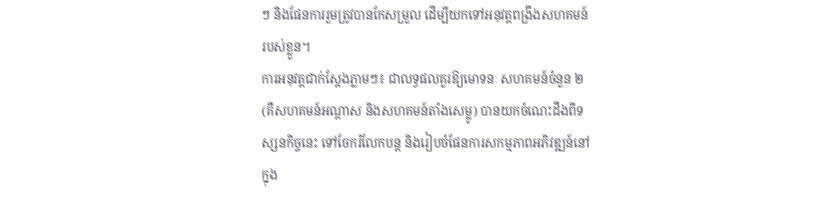ៗ និងផែនការរួមត្រូវបានកែសម្រួល ដើម្បីយកទៅអនុវត្តពង្រឹងសហគមន៍របស់ខ្លួន។
ការអនុវត្តជាក់ស្តែងភ្លាមៗ៖ ជាលទ្ធផលគួរឱ្យមោទនៈ សហគមន៍ចំនួន ២ (គឺសហគមន៍អណ្តាស និងសហគមន៍តាំងសេម្លូ) បានយកចំណេះដឹងពីទស្សនកិច្ចនេះ ទៅចែករំលែកបន្ត និងរៀបចំផែនការសកម្មភាពអភិវឌ្ឍន៍នៅក្នុង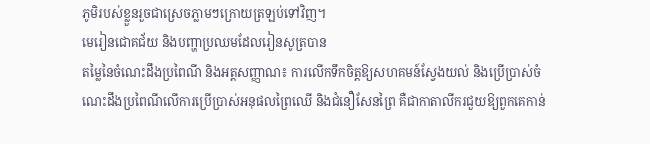ភូមិរបស់ខ្លួនរួចជាស្រេចភ្លាមៗក្រោយត្រឡប់ទៅវិញ។
មេរៀនជោគជ័យ និងបញ្ហាប្រឈមដែលរៀនសូត្របាន
តម្លៃនៃចំណេះដឹងប្រពៃណី និងអត្តសញ្ញាណ៖ ការលើកទឹកចិត្តឱ្យសហគមន៍ស្វែងយល់ និងប្រើប្រាស់ចំណេះដឹងប្រពៃណីលើការប្រើប្រាស់អនុផលព្រៃឈើ និងជំនឿសែនព្រៃ គឺជាកាតាលីករជួយឱ្យពួកគេកាន់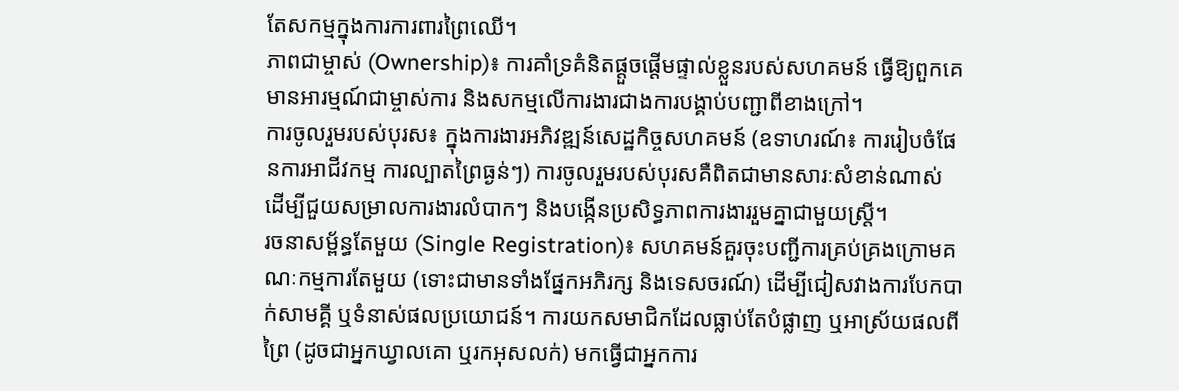តែសកម្មក្នុងការការពារព្រៃឈើ។
ភាពជាម្ចាស់ (Ownership)៖ ការគាំទ្រគំនិតផ្តួចផ្តើមផ្ទាល់ខ្លួនរបស់សហគមន៍ ធ្វើឱ្យពួកគេមានអារម្មណ៍ជាម្ចាស់ការ និងសកម្មលើការងារជាងការបង្គាប់បញ្ជាពីខាងក្រៅ។
ការចូលរួមរបស់បុរស៖ ក្នុងការងារអភិវឌ្ឍន៍សេដ្ឋកិច្ចសហគមន៍ (ឧទាហរណ៍៖ ការរៀបចំផែនការអាជីវកម្ម ការល្បាតព្រៃធ្ងន់ៗ) ការចូលរួមរបស់បុរសគឺពិតជាមានសារៈសំខាន់ណាស់ ដើម្បីជួយសម្រាលការងារលំបាកៗ និងបង្កើនប្រសិទ្ធភាពការងាររួមគ្នាជាមួយស្ត្រី។
រចនាសម្ព័ន្ធតែមួយ (Single Registration)៖ សហគមន៍គួរចុះបញ្ជីការគ្រប់គ្រងក្រោមគណៈកម្មការតែមួយ (ទោះជាមានទាំងផ្នែកអភិរក្ស និងទេសចរណ៍) ដើម្បីជៀសវាងការបែកបាក់សាមគ្គី ឬទំនាស់ផលប្រយោជន៍។ ការយកសមាជិកដែលធ្លាប់តែបំផ្លាញ ឬអាស្រ័យផលពីព្រៃ (ដូចជាអ្នកឃ្វាលគោ ឬរកអុសលក់) មកធ្វើជាអ្នកការ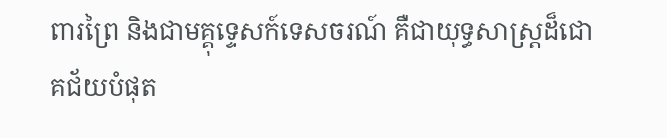ពារព្រៃ និងជាមគ្គុទ្ទេសក៍ទេសចរណ៍ គឺជាយុទ្ធសាស្ត្រដ៏ជោគជ័យបំផុត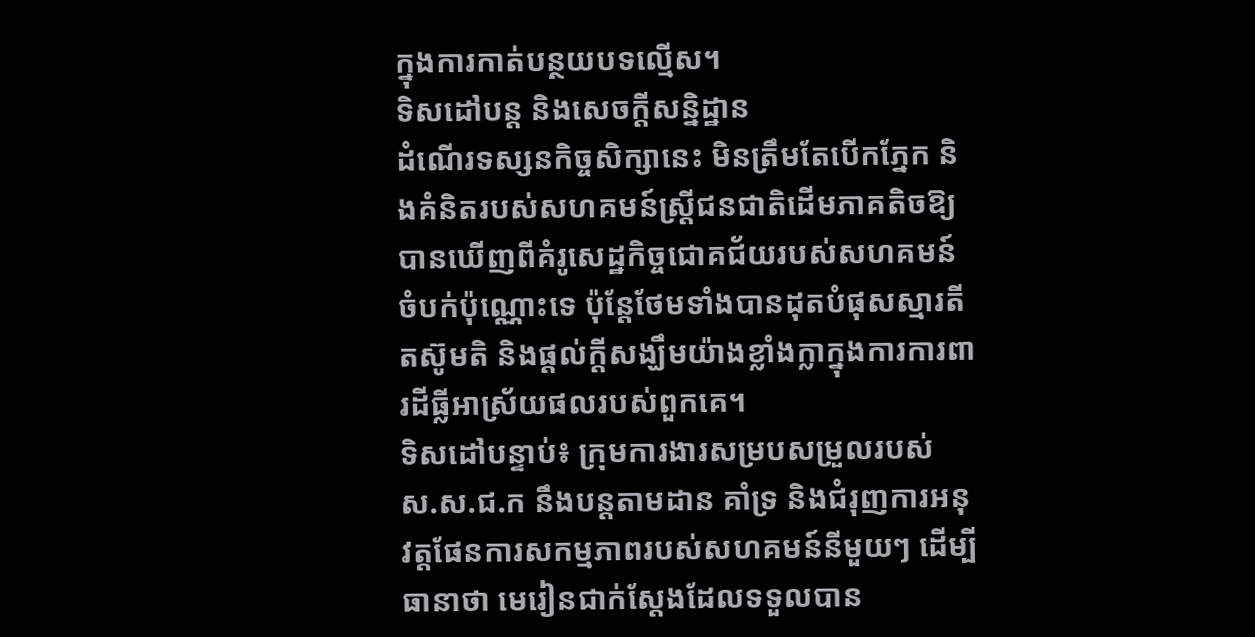ក្នុងការកាត់បន្ថយបទល្មើស។
ទិសដៅបន្ត និងសេចក្តីសន្និដ្ឋាន
ដំណើរទស្សនកិច្ចសិក្សានេះ មិនត្រឹមតែបើកភ្នែក និងគំនិតរបស់សហគមន៍ស្ត្រីជនជាតិដើមភាគតិចឱ្យបានឃើញពីគំរូសេដ្ឋកិច្ចជោគជ័យរបស់សហគមន៍ចំបក់ប៉ុណ្ណោះទេ ប៉ុន្តែថែមទាំងបានដុតបំផុសស្មារតីតស៊ូមតិ និងផ្តល់ក្តីសង្ឃឹមយ៉ាងខ្លាំងក្លាក្នុងការការពារដីធ្លីអាស្រ័យផលរបស់ពួកគេ។
ទិសដៅបន្ទាប់៖ ក្រុមការងារសម្របសម្រួលរបស់ ស.ស.ជ.ក នឹងបន្តតាមដាន គាំទ្រ និងជំរុញការអនុវត្តផែនការសកម្មភាពរបស់សហគមន៍នីមួយៗ ដើម្បីធានាថា មេរៀនជាក់ស្តែងដែលទទួលបាន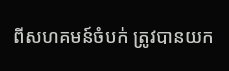ពីសហគមន៍ចំបក់ ត្រូវបានយក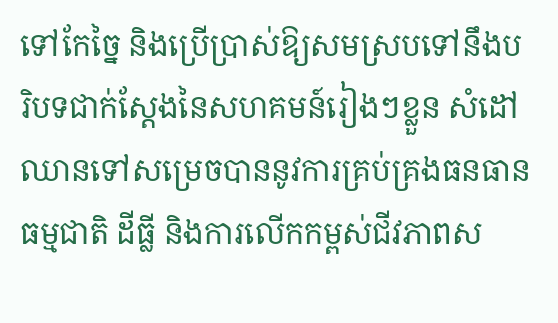ទៅកែច្នៃ និងប្រើប្រាស់ឱ្យសមស្របទៅនឹងបរិបទជាក់ស្តែងនៃសហគមន៍រៀងៗខ្លួន សំដៅឈានទៅសម្រេចបាននូវការគ្រប់គ្រងធនធានធម្មជាតិ ដីធ្លី និងការលើកកម្ពស់ជីវភាពស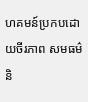ហគមន៍ប្រកបដោយចីរភាព សមធម៌ និ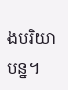ងបរិយាបន្ន។